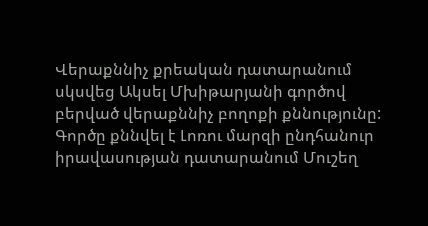Վերաքննիչ քրեական դատարանում սկսվեց Ակսել Մխիթարյանի գործով բերված վերաքննիչ բողոքի քննությունը:
Գործը քննվել է Լոռու մարզի ընդհանուր իրավասության դատարանում Մուշեղ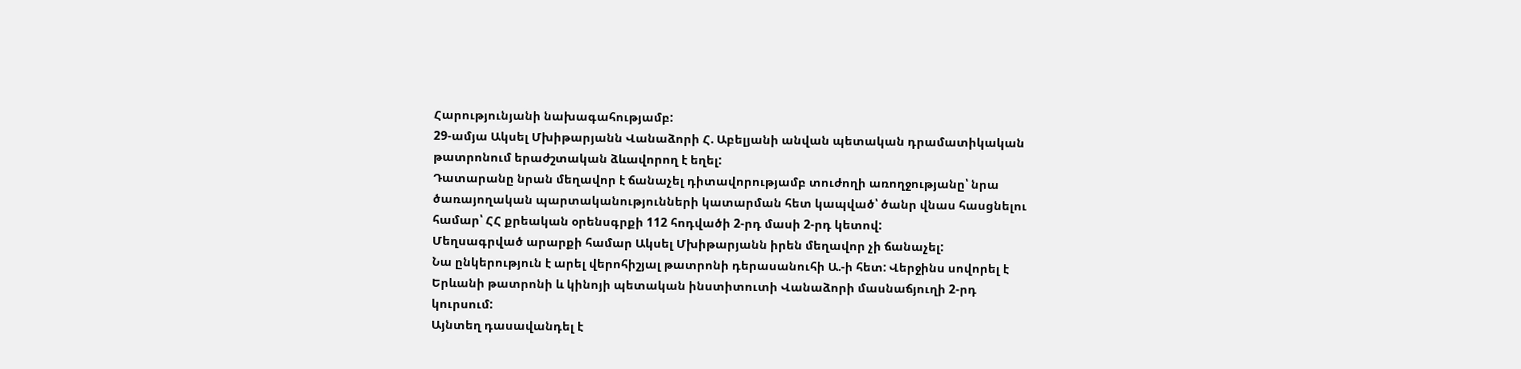Հարությունյանի նախագահությամբ:
29-ամյա Ակսել Մխիթարյանն Վանաձորի Հ. Աբելյանի անվան պետական դրամատիկական թատրոնում երաժշտական ձևավորող է եղել:
Դատարանը նրան մեղավոր է ճանաչել դիտավորությամբ տուժողի առողջությանը՝ նրա ծառայողական պարտականությունների կատարման հետ կապված՝ ծանր վնաս հասցնելու համար՝ ՀՀ քրեական օրենսգրքի 112 հոդվածի 2-րդ մասի 2-րդ կետով:
Մեղսագրված արարքի համար Ակսել Մխիթարյանն իրեն մեղավոր չի ճանաչել:
Նա ընկերություն է արել վերոհիշյալ թատրոնի դերասանուհի Ա.-ի հետ: Վերջինս սովորել է Երևանի թատրոնի և կինոյի պետական ինստիտուտի Վանաձորի մասնաճյուղի 2-րդ կուրսում:
Այնտեղ դասավանդել է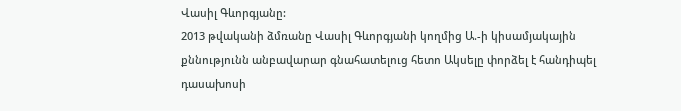Վասիլ Գևորգյանը:
2013 թվականի ձմռանը Վասիլ Գևորգյանի կողմից Ա.-ի կիսամյակային քննությունն անբավարար գնահատելուց հետո Ակսելը փորձել է հանդիպել դասախոսի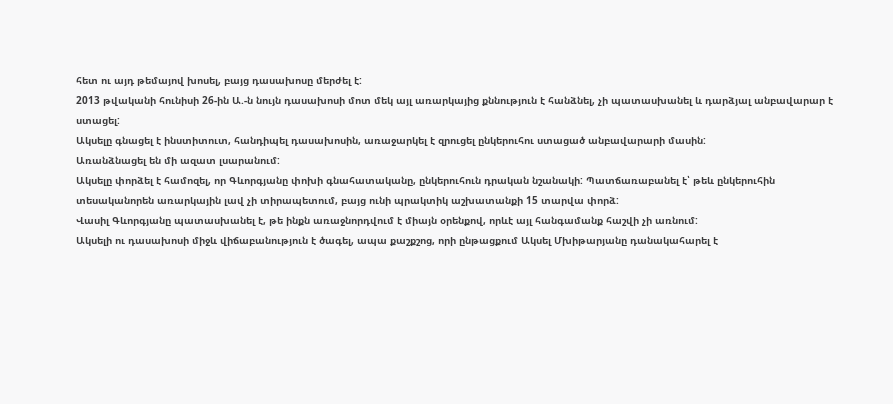հետ ու այդ թեմայով խոսել, բայց դասախոսը մերժել է:
2013 թվականի հունիսի 26-ին Ա.-ն նույն դասախոսի մոտ մեկ այլ առարկայից քննություն է հանձնել, չի պատասխանել և դարձյալ անբավարար է ստացել:
Ակսելը գնացել է ինստիտուտ, հանդիպել դասախոսին, առաջարկել է զրուցել ընկերուհու ստացած անբավարարի մասին:
Առանձնացել են մի ազատ լսարանում:
Ակսելը փորձել է համոզել, որ Գևորգյանը փոխի գնահատականը, ընկերուհուն դրական նշանակի: Պատճառաբանել է՝ թեև ընկերուհին տեսականորեն առարկային լավ չի տիրապետում, բայց ունի պրակտիկ աշխատանքի 15 տարվա փորձ:
Վասիլ Գևորգյանը պատասխանել է, թե ինքն առաջնորդվում է միայն օրենքով, որևէ այլ հանգամանք հաշվի չի առնում:
Ակսելի ու դասախոսի միջև վիճաբանություն է ծագել, ապա քաշքշոց, որի ընթացքում Ակսել Մխիթարյանը դանակահարել է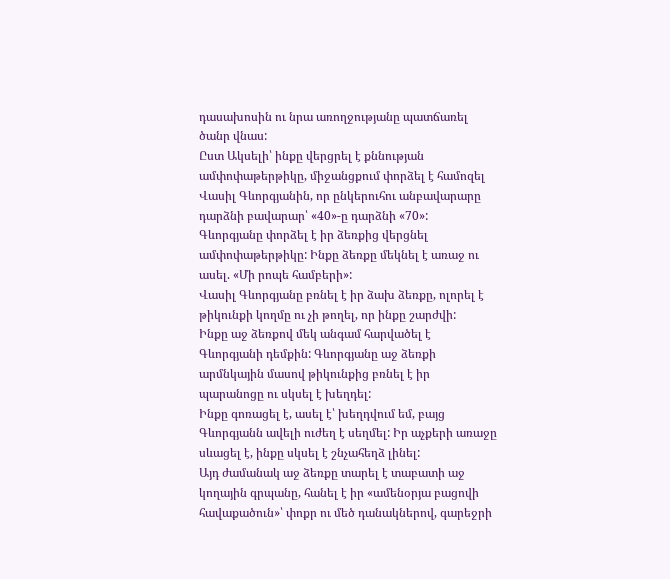դասախոսին ու նրա առողջությանը պատճառել ծանր վնաս:
Ըստ Ակսելի՝ ինքը վերցրել է քննության ամփոփաթերթիկը, միջանցքում փորձել է համոզել Վասիլ Գևորգյանին, որ ընկերուհու անբավարարը դարձնի բավարար՝ «40»-ը դարձնի «70»:
Գևորգյանը փորձել է իր ձեռքից վերցնել ամփոփաթերթիկը: Ինքը ձեռքը մեկնել է առաջ ու ասել. «Մի րոպե համբերի»:
Վասիլ Գևորգյանը բռնել է իր ձախ ձեռքը, ոլորել է թիկունքի կողմը ու չի թողել, որ ինքը շարժվի:
Ինքը աջ ձեռքով մեկ անգամ հարվածել է Գևորգյանի դեմքին: Գևորգյանը աջ ձեռքի արմնկային մասով թիկունքից բռնել է իր պարանոցը ու սկսել է խեղդել:
Ինքը գոռացել է, ասել է՝ խեղդվում եմ, բայց Գևորգյանն ավելի ուժեղ է սեղմել: Իր աչքերի առաջը սևացել է, ինքը սկսել է շնչահեղձ լինել:
Այդ ժամանակ աջ ձեռքը տարել է տաբատի աջ կողային գրպանը, հանել է իր «ամենօրյա բացովի հավաքածուն»՝ փոքր ու մեծ դանակներով, գարեջրի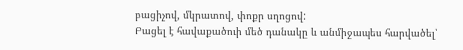բացիչով, մկրատով, փոքր սղոցով:
Բացել է հավաքածուի մեծ դանակը և անմիջապես հարվածել՝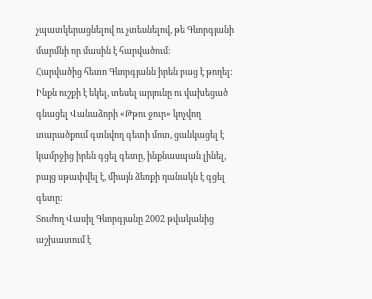չպատկերացնելով ու չտեսնելով, թե Գևորգյանի մարմնի որ մասին է հարվածում:
Հարվածից հետո Գևորգյանն իրեն բաց է թողել:
Ինքն ուշքի է եկել, տեսել արյունը ու վախեցած գնացել Վանաձորի «Թթու ջուր» կոչվող տարածքում գտնվող գետի մոտ, ցանկացել է կամրջից իրեն գցել գետը, ինքնասպան լինել, բայց սթափվել է, միայն ձեռքի դանակն է գցել գետը:
Տուժող Վասիլ Գևորգյանը 2002 թվականից աշխատում է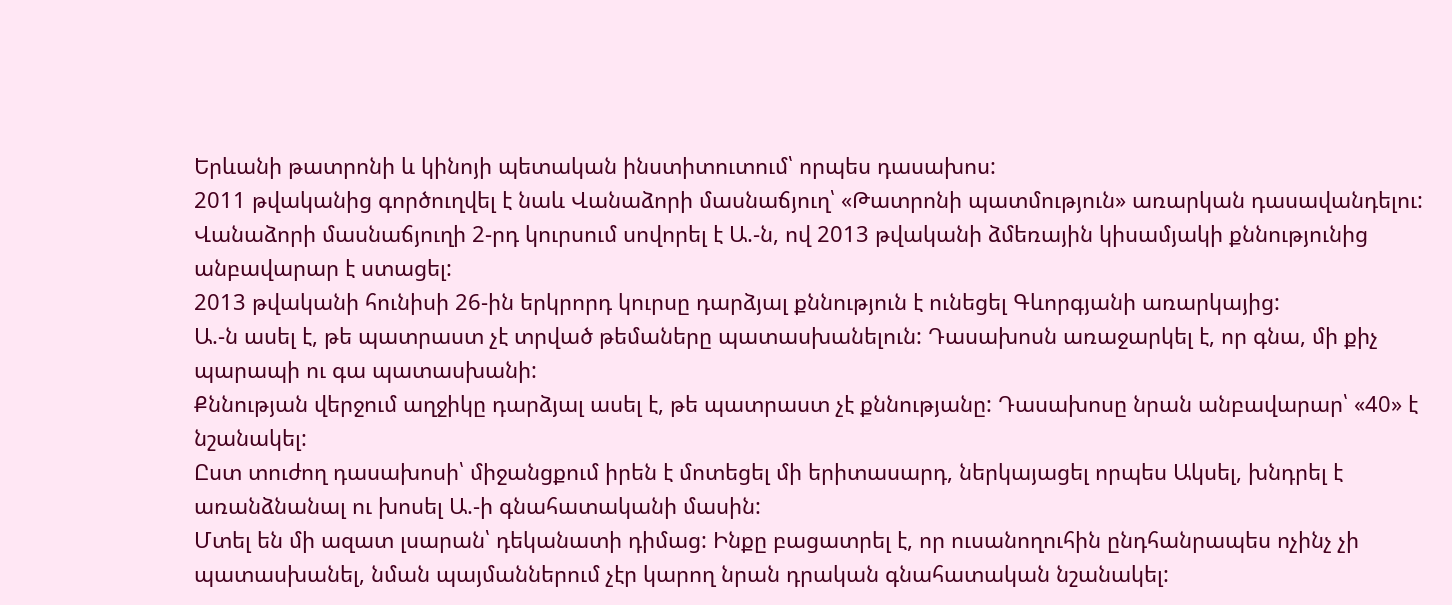Երևանի թատրոնի և կինոյի պետական ինստիտուտում՝ որպես դասախոս:
2011 թվականից գործուղվել է նաև Վանաձորի մասնաճյուղ՝ «Թատրոնի պատմություն» առարկան դասավանդելու:
Վանաձորի մասնաճյուղի 2-րդ կուրսում սովորել է Ա.-ն, ով 2013 թվականի ձմեռային կիսամյակի քննությունից անբավարար է ստացել:
2013 թվականի հունիսի 26-ին երկրորդ կուրսը դարձյալ քննություն է ունեցել Գևորգյանի առարկայից:
Ա.-ն ասել է, թե պատրաստ չէ տրված թեմաները պատասխանելուն: Դասախոսն առաջարկել է, որ գնա, մի քիչ պարապի ու գա պատասխանի:
Քննության վերջում աղջիկը դարձյալ ասել է, թե պատրաստ չէ քննությանը: Դասախոսը նրան անբավարար՝ «40» է նշանակել:
Ըստ տուժող դասախոսի՝ միջանցքում իրեն է մոտեցել մի երիտասարդ, ներկայացել որպես Ակսել, խնդրել է առանձնանալ ու խոսել Ա.-ի գնահատականի մասին:
Մտել են մի ազատ լսարան՝ դեկանատի դիմաց: Ինքը բացատրել է, որ ուսանողուհին ընդհանրապես ոչինչ չի պատասխանել, նման պայմաններում չէր կարող նրան դրական գնահատական նշանակել: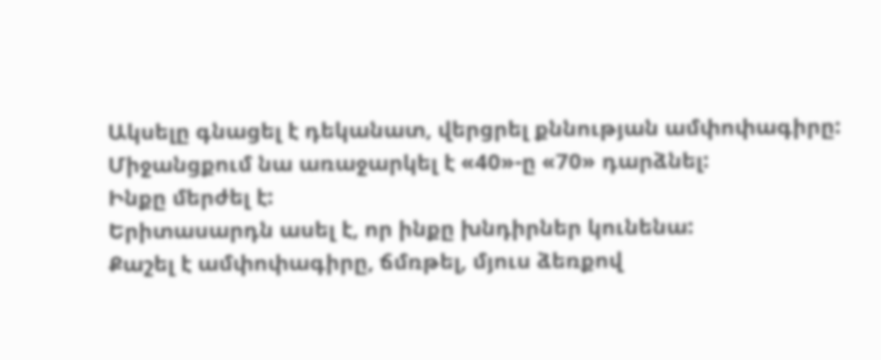Ակսելը գնացել է դեկանատ, վերցրել քննության ամփոփագիրը: Միջանցքում նա առաջարկել է «40»-ը «70» դարձնել:
Ինքը մերժել է:
Երիտասարդն ասել է, որ ինքը խնդիրներ կունենա:
Քաշել է ամփոփագիրը, ճմռթել, մյուս ձեռքով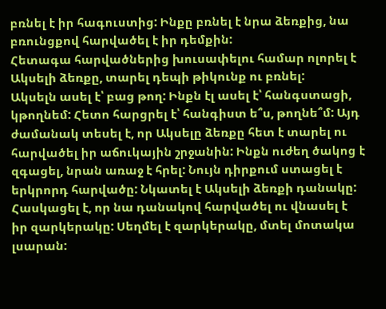բռնել է իր հագուստից: Ինքը բռնել է նրա ձեռքից, նա բռունցքով հարվածել է իր դեմքին:
Հետագա հարվածներից խուսափելու համար ոլորել է Ակսելի ձեռքը, տարել դեպի թիկունք ու բռնել:
Ակսելն ասել է՝ բաց թող: Ինքն էլ ասել է՝ հանգստացի, կթողնեմ: Հետո հարցրել է՝ հանգիստ ե՞ս, թողնե՞մ: Այդ ժամանակ տեսել է, որ Ակսելը ձեռքը հետ է տարել ու հարվածել իր աճուկային շրջանին: Ինքն ուժեղ ծակոց է զգացել, նրան առաջ է հրել: Նույն դիրքում ստացել է երկրորդ հարվածը: Նկատել է Ակսելի ձեռքի դանակը: Հասկացել է, որ նա դանակով հարվածել ու վնասել է իր զարկերակը: Սեղմել է զարկերակը, մտել մոտակա լսարան: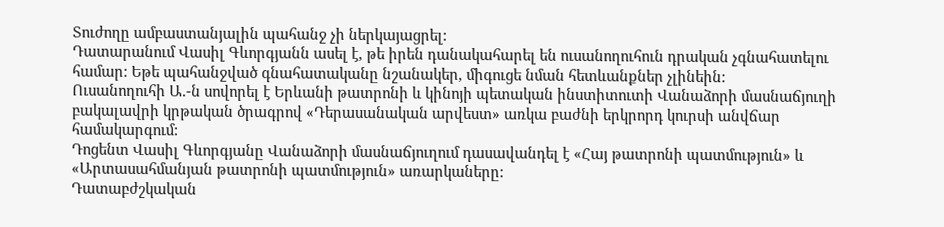Տուժողը ամբաստանյալին պահանջ չի ներկայացրել:
Դատարանում Վասիլ Գևորգյանն ասել է, թե իրեն դանակահարել են ուսանողուհուն դրական չգնահատելու համար: Եթե պահանջված գնահատականը նշանակեր, միգուցե նման հետևանքներ չլինեին:
Ուսանողուհի Ա.-ն սովորել է Երևանի թատրոնի և կինոյի պետական ինստիտուտի Վանաձորի մասնաճյուղի բակալավրի կրթական ծրագրով «Դերասանական արվեստ» առկա բաժնի երկրորդ կուրսի անվճար համակարգում:
Դոցենտ Վասիլ Գևորգյանը Վանաձորի մասնաճյուղում դասավանդել է «Հայ թատրոնի պատմություն» և «Արտասահմանյան թատրոնի պատմություն» առարկաները:
Դատաբժշկական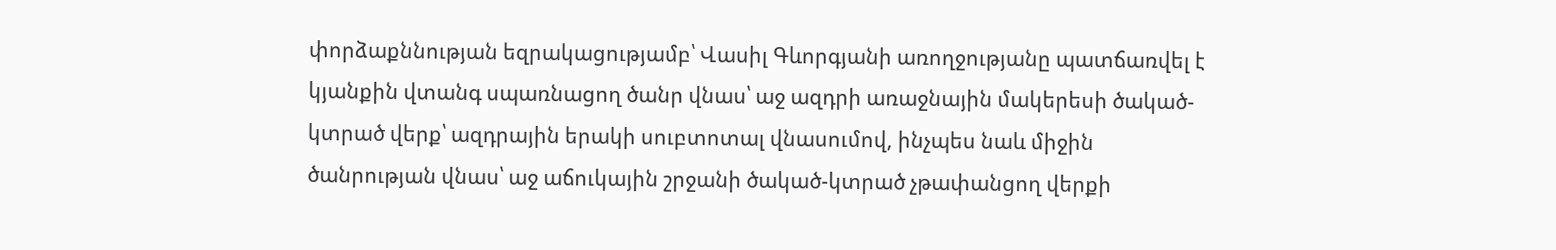փորձաքննության եզրակացությամբ՝ Վասիլ Գևորգյանի առողջությանը պատճառվել է կյանքին վտանգ սպառնացող ծանր վնաս՝ աջ ազդրի առաջնային մակերեսի ծակած-կտրած վերք՝ ազդրային երակի սուբտոտալ վնասումով, ինչպես նաև միջին ծանրության վնաս՝ աջ աճուկային շրջանի ծակած-կտրած չթափանցող վերքի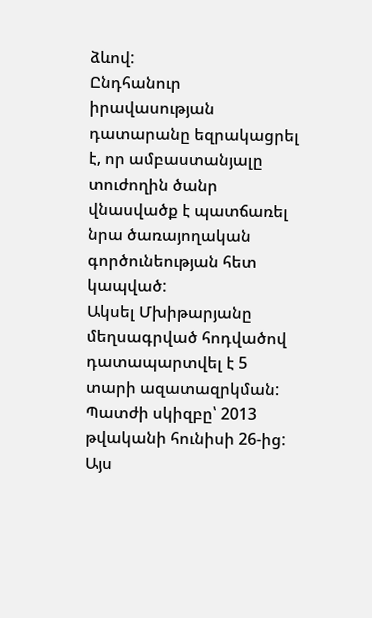ձևով:
Ընդհանուր իրավասության դատարանը եզրակացրել է, որ ամբաստանյալը տուժողին ծանր վնասվածք է պատճառել նրա ծառայողական գործունեության հետ կապված:
Ակսել Մխիթարյանը մեղսագրված հոդվածով դատապարտվել է 5 տարի ազատազրկման:
Պատժի սկիզբը՝ 2013 թվականի հունիսի 26-ից:
Այս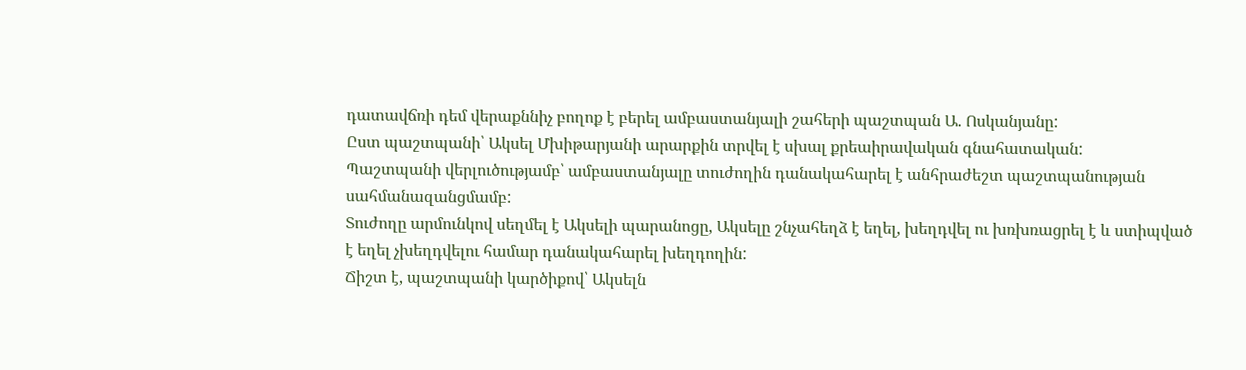դատավճռի դեմ վերաքննիչ բողոք է բերել ամբաստանյալի շահերի պաշտպան Ա. Ոսկանյանը:
Ըստ պաշտպանի՝ Ակսել Մխիթարյանի արարքին տրվել է սխալ քրեաիրավական գնահատական:
Պաշտպանի վերլուծությամբ՝ ամբաստանյալը տուժողին դանակահարել է անհրաժեշտ պաշտպանության սահմանազանցմամբ:
Տուժողը արմունկով սեղմել է Ակսելի պարանոցը, Ակսելը շնչահեղձ է եղել, խեղդվել ու խռխռացրել է և ստիպված է եղել չխեղդվելու համար դանակահարել խեղդողին:
Ճիշտ է, պաշտպանի կարծիքով՝ Ակսելն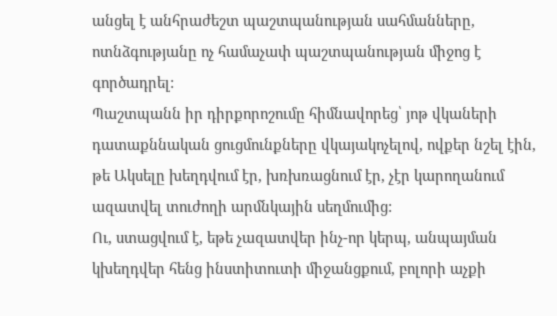անցել է անհրաժեշտ պաշտպանության սահմանները, ոտնձգությանը ոչ համաչափ պաշտպանության միջոց է գործադրել:
Պաշտպանն իր դիրքորոշումը հիմնավորեց՝ յոթ վկաների դատաքննական ցուցմունքները վկայակոչելով, ովքեր նշել էին, թե Ակսելը խեղդվում էր, խռխռացնում էր, չէր կարողանում ազատվել տուժողի արմնկային սեղմումից:
Ու, ստացվում է, եթե չազատվեր ինչ-որ կերպ, անպայման կխեղդվեր հենց ինստիտուտի միջանցքում, բոլորի աչքի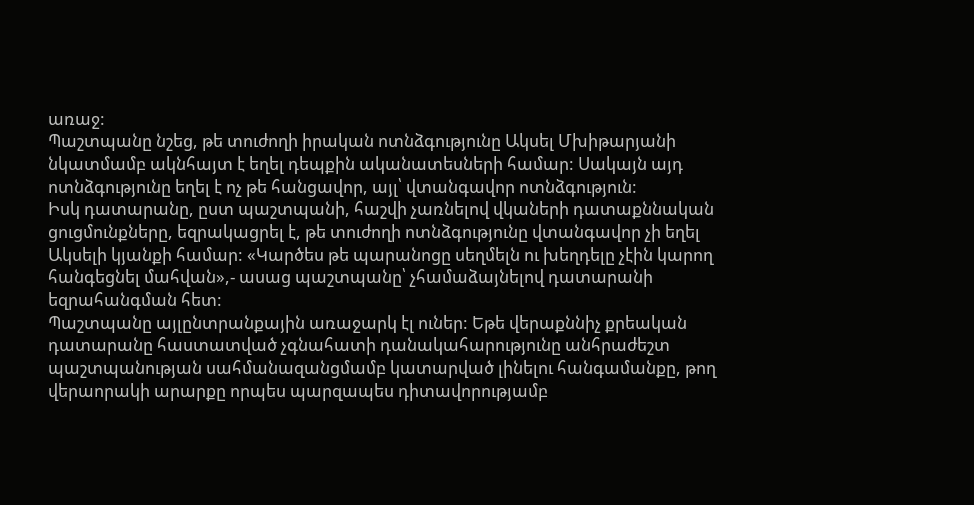առաջ:
Պաշտպանը նշեց, թե տուժողի իրական ոտնձգությունը Ակսել Մխիթարյանի նկատմամբ ակնհայտ է եղել դեպքին ականատեսների համար: Սակայն այդ ոտնձգությունը եղել է ոչ թե հանցավոր, այլ՝ վտանգավոր ոտնձգություն:
Իսկ դատարանը, ըստ պաշտպանի, հաշվի չառնելով վկաների դատաքննական ցուցմունքները, եզրակացրել է, թե տուժողի ոտնձգությունը վտանգավոր չի եղել Ակսելի կյանքի համար: «Կարծես թե պարանոցը սեղմելն ու խեղդելը չէին կարող հանգեցնել մահվան»,- ասաց պաշտպանը՝ չհամաձայնելով դատարանի եզրահանգման հետ:
Պաշտպանը այլընտրանքային առաջարկ էլ ուներ: Եթե վերաքննիչ քրեական դատարանը հաստատված չգնահատի դանակահարությունը անհրաժեշտ պաշտպանության սահմանազանցմամբ կատարված լինելու հանգամանքը, թող վերաորակի արարքը որպես պարզապես դիտավորությամբ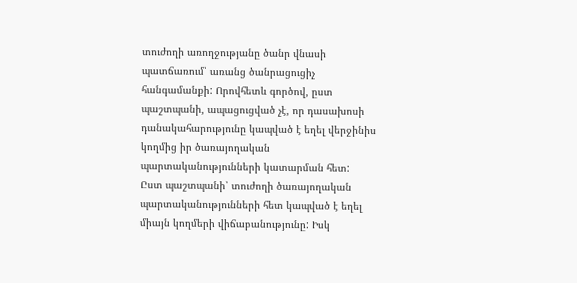տուժողի առողջությանը ծանր վնասի պատճառում՝ առանց ծանրացուցիչ հանգամանքի: Որովհետև գործով, ըստ պաշտպանի, ապացուցված չէ, որ դասախոսի դանակահարությունը կապված է եղել վերջինիս կողմից իր ծառայողական պարտականությունների կատարման հետ:
Ըստ պաշտպանի՝ տուժողի ծառայողական պարտականությունների հետ կապված է եղել միայն կողմերի վիճաբանությունը: Իսկ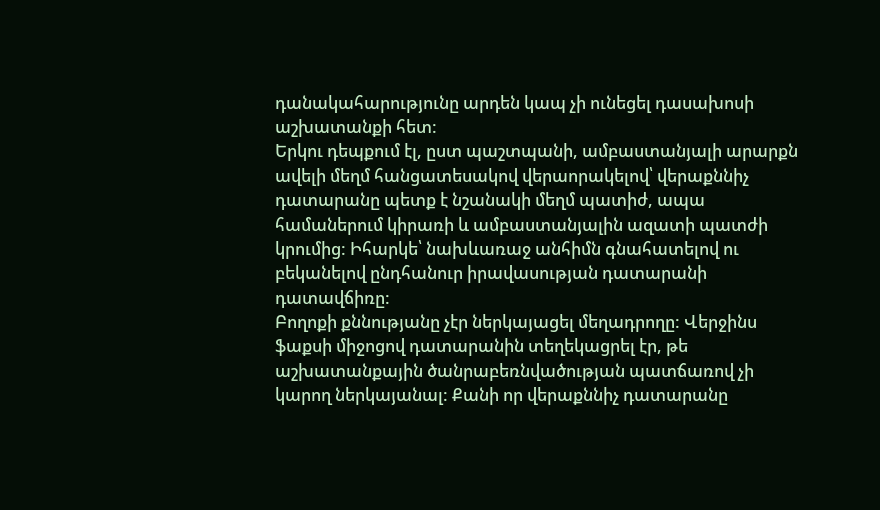դանակահարությունը արդեն կապ չի ունեցել դասախոսի աշխատանքի հետ:
Երկու դեպքում էլ, ըստ պաշտպանի, ամբաստանյալի արարքն ավելի մեղմ հանցատեսակով վերաորակելով՝ վերաքննիչ դատարանը պետք է նշանակի մեղմ պատիժ, ապա համաներում կիրառի և ամբաստանյալին ազատի պատժի կրումից: Իհարկե՝ նախևառաջ անհիմն գնահատելով ու բեկանելով ընդհանուր իրավասության դատարանի դատավճիռը:
Բողոքի քննությանը չէր ներկայացել մեղադրողը: Վերջինս ֆաքսի միջոցով դատարանին տեղեկացրել էր, թե աշխատանքային ծանրաբեռնվածության պատճառով չի կարող ներկայանալ: Քանի որ վերաքննիչ դատարանը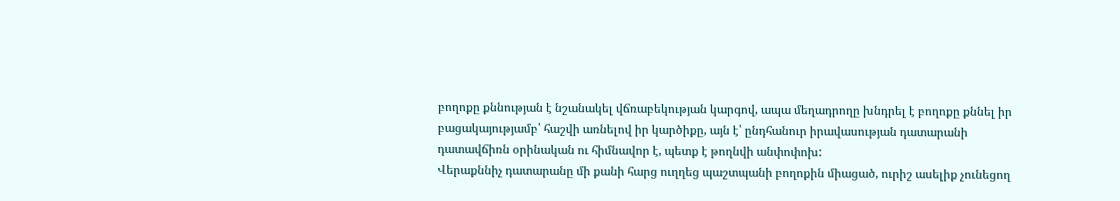բողոքը քննության է նշանակել վճռաբեկության կարգով, ապա մեղադրողը խնդրել է բողոքը քննել իր բացակայությամբ՝ հաշվի առնելով իր կարծիքը, այն է՝ ընդհանուր իրավասության դատարանի դատավճիռն օրինական ու հիմնավոր է, պետք է թողնվի անփոփոխ:
Վերաքննիչ դատարանը մի քանի հարց ուղղեց պաշտպանի բողոքին միացած, ուրիշ ասելիք չունեցող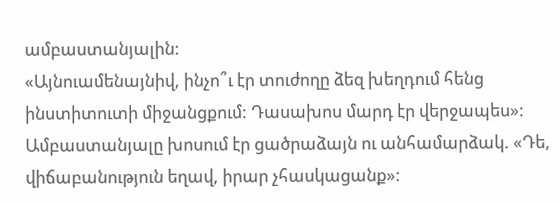ամբաստանյալին:
«Այնուամենայնիվ, ինչո՞ւ էր տուժողը ձեզ խեղդում հենց ինստիտուտի միջանցքում: Դասախոս մարդ էր վերջապես»:
Ամբաստանյալը խոսում էր ցածրաձայն ու անհամարձակ. «Դե, վիճաբանություն եղավ, իրար չհասկացանք»: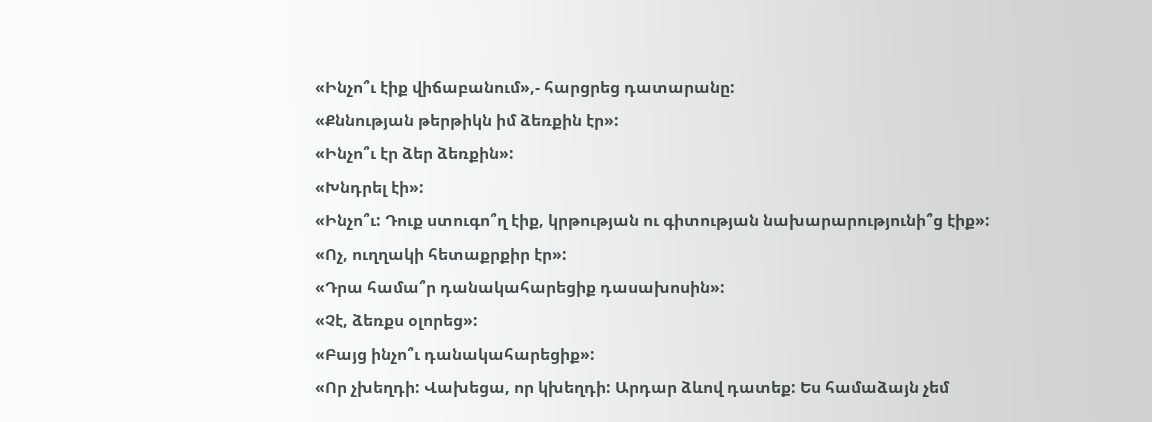«Ինչո՞ւ էիք վիճաբանում»,- հարցրեց դատարանը:
«Քննության թերթիկն իմ ձեռքին էր»:
«Ինչո՞ւ էր ձեր ձեռքին»:
«Խնդրել էի»:
«Ինչո՞ւ: Դուք ստուգո՞ղ էիք, կրթության ու գիտության նախարարությունի՞ց էիք»:
«Ոչ, ուղղակի հետաքրքիր էր»:
«Դրա համա՞ր դանակահարեցիք դասախոսին»:
«Չէ, ձեռքս օլորեց»:
«Բայց ինչո՞ւ դանակահարեցիք»:
«Որ չխեղդի: Վախեցա, որ կխեղդի: Արդար ձևով դատեք: Ես համաձայն չեմ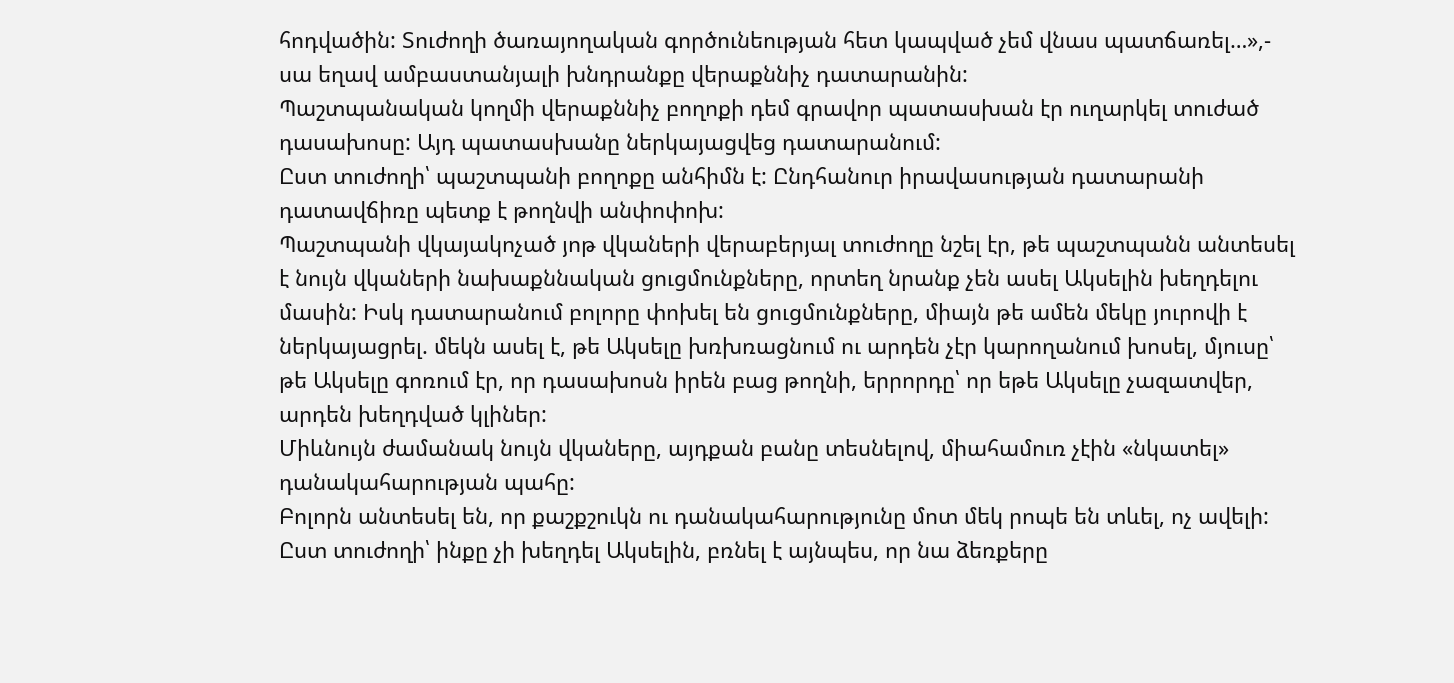հոդվածին: Տուժողի ծառայողական գործունեության հետ կապված չեմ վնաս պատճառել…»,- սա եղավ ամբաստանյալի խնդրանքը վերաքննիչ դատարանին:
Պաշտպանական կողմի վերաքննիչ բողոքի դեմ գրավոր պատասխան էր ուղարկել տուժած դասախոսը: Այդ պատասխանը ներկայացվեց դատարանում:
Ըստ տուժողի՝ պաշտպանի բողոքը անհիմն է: Ընդհանուր իրավասության դատարանի դատավճիռը պետք է թողնվի անփոփոխ:
Պաշտպանի վկայակոչած յոթ վկաների վերաբերյալ տուժողը նշել էր, թե պաշտպանն անտեսել է նույն վկաների նախաքննական ցուցմունքները, որտեղ նրանք չեն ասել Ակսելին խեղդելու մասին: Իսկ դատարանում բոլորը փոխել են ցուցմունքները, միայն թե ամեն մեկը յուրովի է ներկայացրել. մեկն ասել է, թե Ակսելը խռխռացնում ու արդեն չէր կարողանում խոսել, մյուսը՝ թե Ակսելը գոռում էր, որ դասախոսն իրեն բաց թողնի, երրորդը՝ որ եթե Ակսելը չազատվեր, արդեն խեղդված կլիներ:
Միևնույն ժամանակ նույն վկաները, այդքան բանը տեսնելով, միահամուռ չէին «նկատել» դանակահարության պահը:
Բոլորն անտեսել են, որ քաշքշուկն ու դանակահարությունը մոտ մեկ րոպե են տևել, ոչ ավելի:
Ըստ տուժողի՝ ինքը չի խեղդել Ակսելին, բռնել է այնպես, որ նա ձեռքերը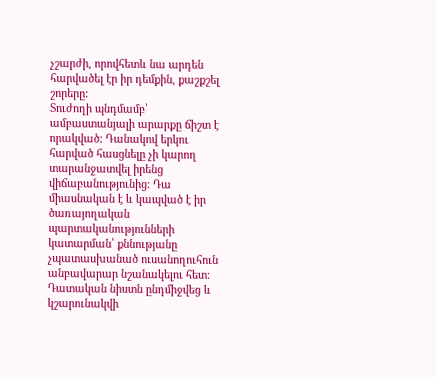չշարժի, որովհետև նա արդեն հարվածել էր իր դեմքին, քաշքշել շորերը:
Տուժողի պնդմամբ՝ ամբաստանյալի արարքը ճիշտ է որակված: Դանակով երկու հարված հասցնելը չի կարող տարանջատվել իրենց վիճաբանությունից: Դա միասնական է և կապված է իր ծառայողական պարտականությունների կատարման՝ քննությանը չպատասխանած ուսանողուհուն անբավարար նշանակելու հետ:
Դատական նիստն ընդմիջվեց և կշարունակվի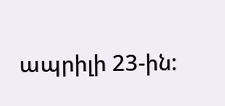ապրիլի 23-ին: